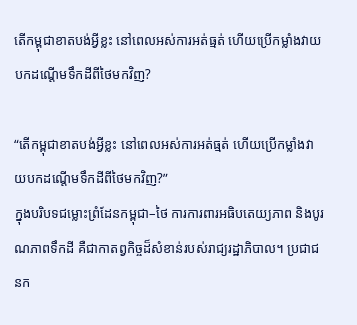តើកម្ពុជាខាតបង់អ្វីខ្លះ នៅពេលអស់ការអត់ធ្មត់ ហើយប្រើកម្លាំងវាយបកដណ្តើមទឹកដីពីថៃមកវិញ?

“តើកម្ពុជាខាតបង់អ្វីខ្លះ នៅពេលអស់ការអត់ធ្មត់ ហើយប្រើកម្លាំងវាយបកដណ្តើមទឹកដីពីថៃមកវិញ?”
ក្នុងបរិបទជម្លោះព្រំដែនកម្ពុជា–ថៃ ការការពារអធិបតេយ្យភាព និងបូរណភាពទឹកដី គឺជាកាតព្វកិច្ចដ៏សំខាន់របស់រាជ្យរដ្ឋាភិបាល។ ប្រជាជនក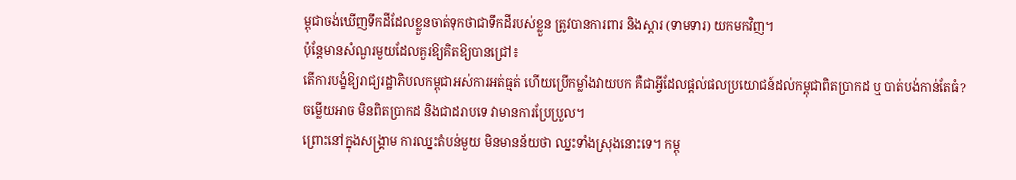ម្ពុជាចង់ឃើញទឹកដីដែលខ្លួនចាត់ទុកថាជាទឹកដីរបស់ខ្លួន ត្រូវបានការពារ និងស្តារ (ទាមទារ) យកមកវិញ។
ប៉ុន្តែមានសំណួរមួយដែលគួរឱ្យគិតឱ្យបានជ្រៅ៖
តើការបង្ខំឱ្យរាជ្យរដ្ឋាភិបលកម្ពុជាអស់ការអត់ធ្មត់ ហើយប្រើកម្លាំងវាយបក គឺជាអ្វីដែលផ្តល់ផលប្រយោជន៍ដល់កម្ពុជាពិតប្រាកដ ឬ បាត់បង់កាន់តែធំ?
ចម្លើយអាច មិនពិតប្រាកដ និងជាដរាបទេ វាមានការប្រែប្រួល។
ព្រោះនៅក្នុងសង្គ្រាម ការឈ្នះតំបន់មួយ មិនមានន័យថា ឈ្នះទាំងស្រុងនោះទេ។ កម្ពុ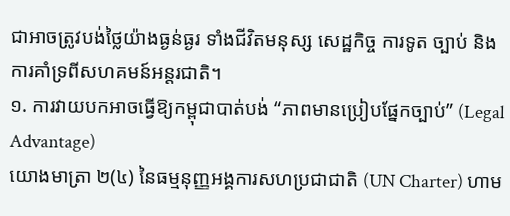ជាអាចត្រូវបង់ថ្លៃយ៉ាងធ្ងន់ធ្ងរ ទាំងជីវិតមនុស្ស សេដ្ឋកិច្ច ការទូត ច្បាប់ និងការគាំទ្រពីសហគមន៍អន្តរជាតិ។
១. ការវាយបកអាចធ្វើឱ្យកម្ពុជាបាត់បង់ “ភាពមានប្រៀបផ្នែកច្បាប់” (Legal Advantage)
យោងមាត្រា ២(៤) នៃធម្មនុញ្ញអង្គការសហប្រជាជាតិ (UN Charter) ហាម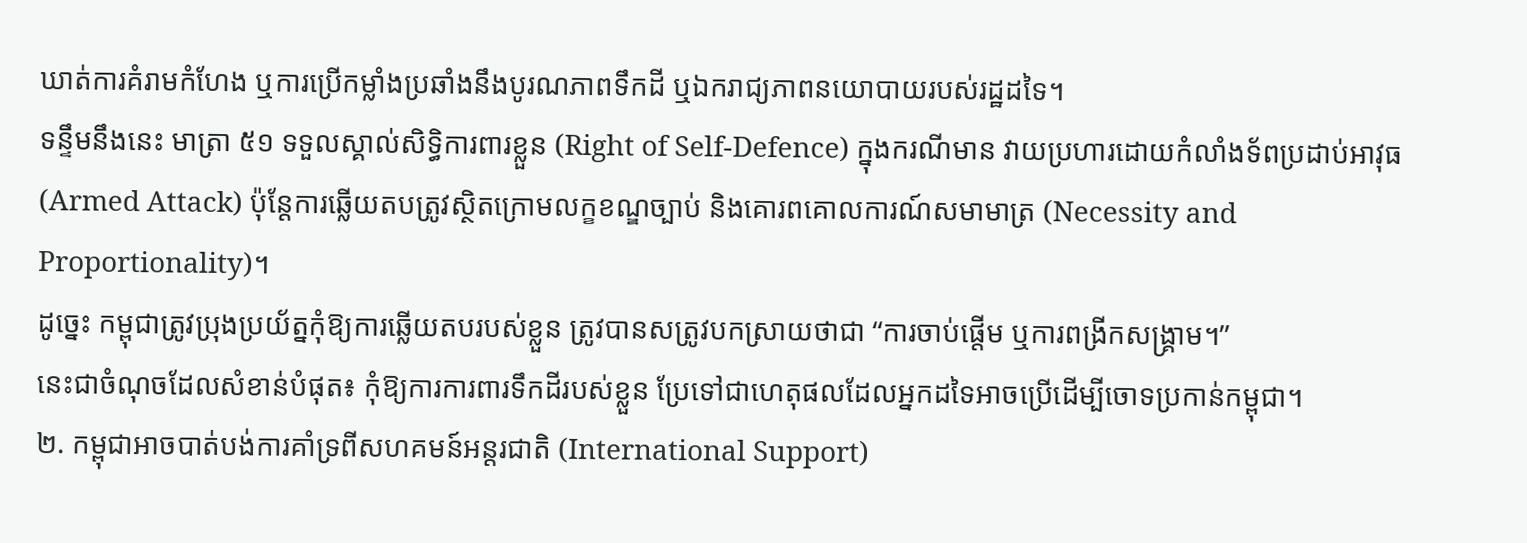ឃាត់ការគំរាមកំហែង ឬការប្រើកម្លាំងប្រឆាំងនឹងបូរណភាពទឹកដី ឬឯករាជ្យភាពនយោបាយរបស់រដ្ឋដទៃ។
ទន្ទឹមនឹងនេះ មាត្រា ៥១ ទទួលស្គាល់សិទ្ធិការពារខ្លួន (Right of Self-Defence) ក្នុងករណីមាន វាយប្រហារដោយកំលាំងទ័ពប្រដាប់អាវុធ (Armed Attack) ប៉ុន្តែការឆ្លើយតបត្រូវស្ថិតក្រោមលក្ខខណ្ឌច្បាប់ និងគោរពគោលការណ៍សមាមាត្រ (Necessity and Proportionality)។
ដូច្នេះ កម្ពុជាត្រូវប្រុងប្រយ័ត្នកុំឱ្យការឆ្លើយតបរបស់ខ្លួន ត្រូវបានសត្រូវបកស្រាយថាជា “ការចាប់ផ្តើម ឬការពង្រីកសង្គ្រាម។”
នេះជាចំណុចដែលសំខាន់បំផុត៖ កុំឱ្យការការពារទឹកដីរបស់ខ្លួន ប្រែទៅជាហេតុផលដែលអ្នកដទៃអាចប្រើដើម្បីចោទប្រកាន់កម្ពុជា។
២. កម្ពុជាអាចបាត់បង់ការគាំទ្រពីសហគមន៍អន្តរជាតិ (International Support)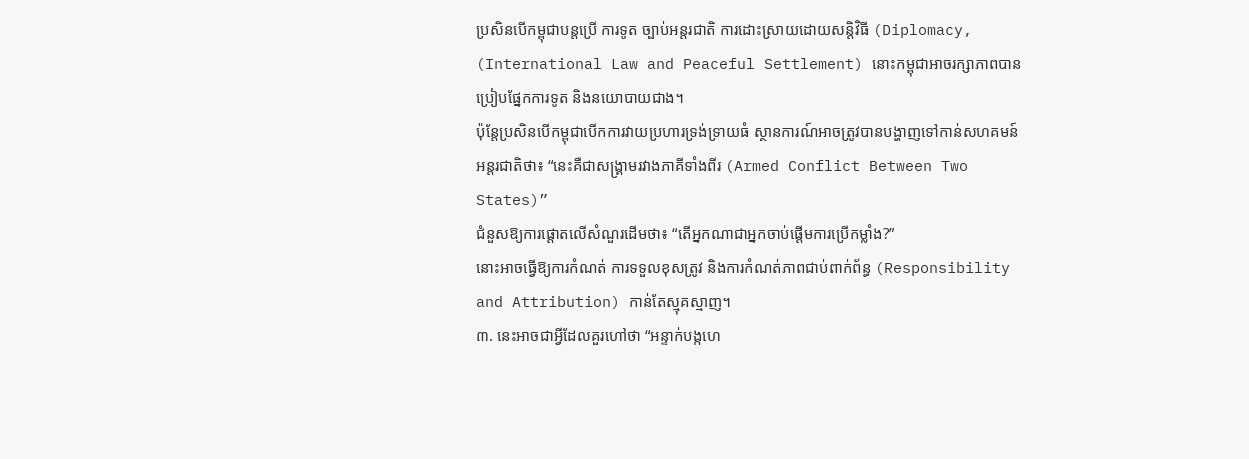ប្រសិនបើកម្ពុជាបន្តប្រើ ការទូត ច្បាប់អន្តរជាតិ ការដោះស្រាយដោយសន្តិវិធី (Diplomacy, (International Law and Peaceful Settlement) នោះកម្ពុជាអាចរក្សាភាពបានប្រៀបផ្នែកការទូត និងនយោបាយជាង។
ប៉ុន្តែប្រសិនបើកម្ពុជាបើកការវាយប្រហារទ្រង់ទ្រាយធំ ស្ថានការណ៍អាចត្រូវបានបង្ហាញទៅកាន់សហគមន៍អន្តរជាតិថា៖ “នេះគឺជាសង្គ្រាមរវាងភាគីទាំងពីរ (Armed Conflict Between Two States)”
ជំនួសឱ្យការផ្តោតលើសំណួរដើមថា៖ “តើអ្នកណាជាអ្នកចាប់ផ្តើមការប្រើកម្លាំង?”
នោះអាចធ្វើឱ្យការកំណត់ ការទទួលខុសត្រូវ និងការកំណត់ភាពជាប់ពាក់ព័ន្ធ (Responsibility and Attribution) កាន់តែស្មុគស្មាញ។
៣. នេះអាចជាអ្វីដែលគួរហៅថា “អន្ទាក់បង្កហេ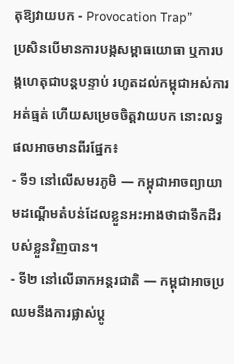តុឱ្យវាយបក - Provocation Trap”
ប្រសិនបើមានការបង្កសម្ពាធយោធា ឬការបង្កហេតុជាបន្តបន្ទាប់ រហូតដល់កម្ពុជាអស់ការអត់ធ្មត់ ហើយសម្រេចចិត្តវាយបក នោះលទ្ធផលអាចមានពីរផ្នែក៖
- ទី១ នៅលើសមរភូមិ — កម្ពុជាអាចព្យាយាមដណ្តើមតំបន់ដែលខ្លួនអះអាងថាជាទឹកដីរបស់ខ្លួនវិញបាន។
- ទី២ នៅលើឆាកអន្តរជាតិ — កម្ពុជាអាចប្រឈមនឹងការផ្លាស់ប្តូ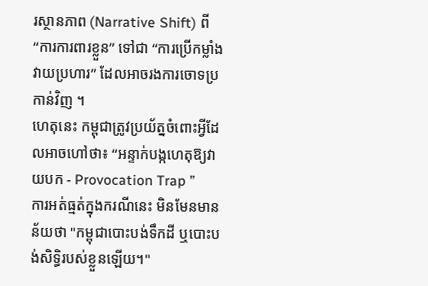រស្ថានភាព (Narrative Shift) ពី “ការការពារខ្លួន” ទៅជា “ការប្រើកម្លាំងវាយប្រហារ” ដែលអាចរងការចោទប្រកាន់វិញ ។
ហេតុនេះ កម្ពុជាត្រូវប្រយ័ត្នចំពោះអ្វីដែលអាចហៅថា៖ “អន្ទាក់បង្កហេតុឱ្យវាយបក - Provocation Trap ”
ការអត់ធ្មត់ក្នុងករណីនេះ មិនមែនមានន័យថា "កម្ពុជាបោះបង់ទឹកដី ឬបោះបង់សិទ្ធិរបស់ខ្លួនឡើយ។"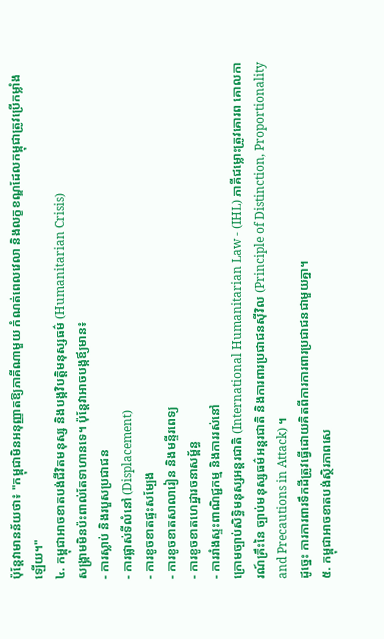ប៉ុន្តែវាមានន័យថា៖ "កម្ពុជាមិនអនុញ្ញាតឱ្យភាគីណាមួយ កំណត់ពេលវេលា និងលក្ខខណ្ឌដែលកម្ពុជាត្រូវប្រើកម្លាំងឡើយ។"
៤. កម្ពុជាអាចខាតបង់ជីវិតមនុស្ស និងបង្កវិបត្តិមនុស្សធម៌ (Humanitarian Crisis)
សង្គ្រាមមិនប៉ះពាល់តែទាហានទេ។ ប៉ុន្តែវាអាចបង្កឪ្យមាន៖
- ការស្លាប់ និងរបួសប្រជាជន
- ការផ្លាស់ទីលំនៅ (Displacement)
- ការខូចខាតផ្ទះសម្បែង
- ការខូចខាតសាលារៀន និងមន្ទីរពេទ្យ
- ការខូចខាតហេដ្ឋារចនាសម្ព័ន្ធ
- ការរាំងស្ទះពាណិជ្ជកម្ម និងការរស់នៅ
ក្រោមច្បាប់សិទ្ធិមនុស្សអន្តរជាតិ (International Humanitarian Law - (IHL) ភាគីជម្លោះត្រូវគោរព គោលការណ៍គ្រឹះនៃ ច្បាប់មនុស្សធម៌អន្តរជាតិ និងការពារប្រជាជនស៊ីវិល (Principle of Distinction, Proportionality and Precautions in Attack) ។
ដូច្នេះ ការការពារទឹកដីត្រូវធ្វើដោយគិតពីការការពារប្រជាជនជាមួយគ្នា។
៥. កម្ពុជាអាចខាតបង់ស្ថិរភាពសេ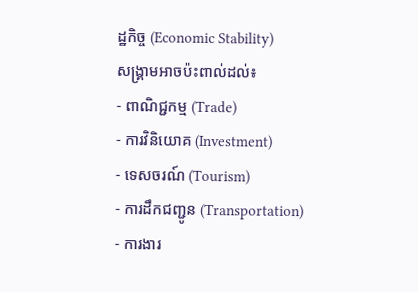ដ្ឋកិច្ច (Economic Stability)
សង្គ្រាមអាចប៉ះពាល់ដល់៖
- ពាណិជ្ជកម្ម (Trade)
- ការវិនិយោគ (Investment)
- ទេសចរណ៍ (Tourism)
- ការដឹកជញ្ជូន (Transportation)
- ការងារ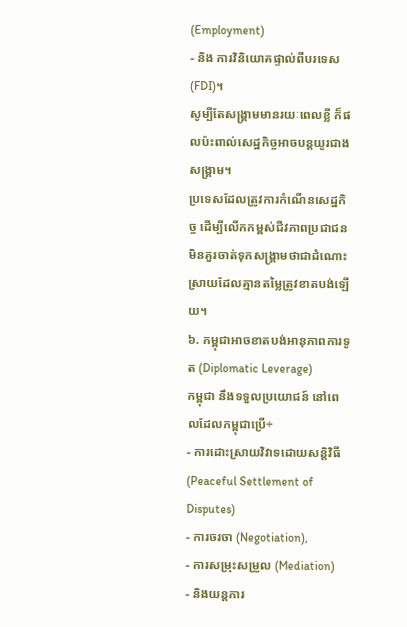(Employment)
- និង ការវិនិយោគផ្ទាល់ពីបរទេស (FDI)។
សូម្បីតែសង្គ្រាមមានរយៈពេលខ្លី ក៏ផលប៉ះពាល់សេដ្ឋកិច្ចអាចបន្តយូរជាងសង្គ្រាម។
ប្រទេសដែលត្រូវការកំណើនសេដ្ឋកិច្ច ដើម្បីលើកកម្ពស់ជីវភាពប្រជាជន មិនគួរចាត់ទុកសង្គ្រាមថាជាដំណោះស្រាយដែលគ្មានតម្លៃត្រូវខាតបង់ឡើយ។
៦. កម្ពុជាអាចខាតបង់អានុភាពការទូត (Diplomatic Leverage)
កម្ពុជា នឹងទទួលប្រយោជន៍ នៅពេលដែលកម្ពុជាប្រើ÷
- ការដោះស្រាយវិវាទដោយសន្តិវិធី (Peaceful Settlement of Disputes)
- ការចរចា (Negotiation),
- ការសម្រុះសម្រួល (Mediation)
- និងយន្តការ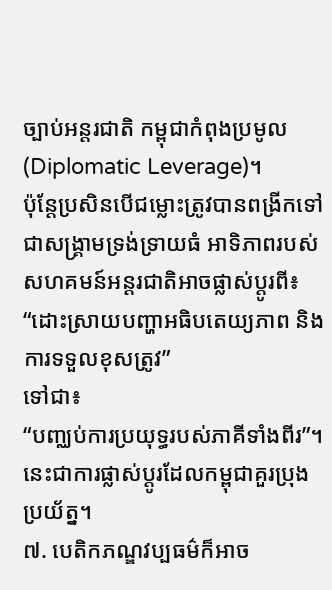ច្បាប់អន្តរជាតិ កម្ពុជាកំពុងប្រមូល (Diplomatic Leverage)។
ប៉ុន្តែប្រសិនបើជម្លោះត្រូវបានពង្រីកទៅជាសង្គ្រាមទ្រង់ទ្រាយធំ អាទិភាពរបស់សហគមន៍អន្តរជាតិអាចផ្លាស់ប្តូរពី៖
“ដោះស្រាយបញ្ហាអធិបតេយ្យភាព និងការទទួលខុសត្រូវ”
ទៅជា៖
“បញ្ឈប់ការប្រយុទ្ធរបស់ភាគីទាំងពីរ”។
នេះជាការផ្លាស់ប្តូរដែលកម្ពុជាគួរប្រុងប្រយ័ត្ន។
៧. បេតិកភណ្ឌវប្បធម៌ក៏អាច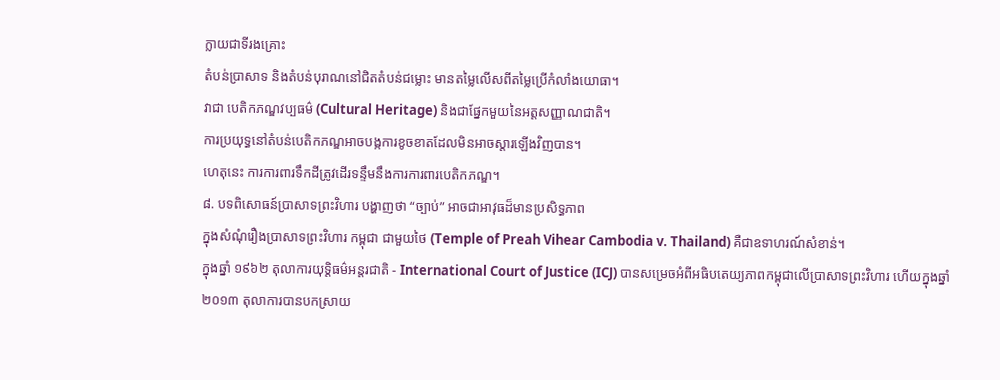ក្លាយជាទីរងគ្រោះ
តំបន់ប្រាសាទ និងតំបន់បុរាណនៅជិតតំបន់ជម្លោះ មានតម្លៃលើសពីតម្លៃប្រើកំលាំងយោធា។
វាជា បេតិកភណ្ឌវប្បធម៌ (Cultural Heritage) និងជាផ្នែកមួយនៃអត្តសញ្ញាណជាតិ។
ការប្រយុទ្ធនៅតំបន់បេតិកភណ្ឌអាចបង្កការខូចខាតដែលមិនអាចស្តារឡើងវិញបាន។
ហេតុនេះ ការការពារទឹកដីត្រូវដើរទន្ទឹមនឹងការការពារបេតិកភណ្ឌ។
៨. បទពិសោធន៍ប្រាសាទព្រះវិហារ បង្ហាញថា “ច្បាប់” អាចជាអាវុធដ៏មានប្រសិទ្ធភាព
ក្នុងសំណុំរឿងប្រាសាទព្រះវិហារ កម្ពុជា ជាមួយថៃ (Temple of Preah Vihear Cambodia v. Thailand) គឺជាឧទាហរណ៍សំខាន់។
ក្នុងឆ្នាំ ១៩៦២ តុលាការយុទ្តិធម៌អន្តរជាតិ - International Court of Justice (ICJ) បានសម្រេចអំពីអធិបតេយ្យភាពកម្ពុជាលើប្រាសាទព្រះវិហារ ហើយក្នុងឆ្នាំ ២០១៣ តុលាការបានបកស្រាយ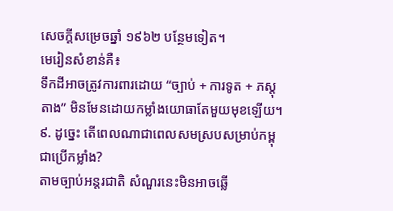សេចក្តីសម្រេចឆ្នាំ ១៩៦២ បន្ថែមទៀត។
មេរៀនសំខាន់គឺ៖
ទឹកដីអាចត្រូវការពារដោយ “ច្បាប់ + ការទូត + ភស្តុតាង” មិនមែនដោយកម្លាំងយោធាតែមួយមុខឡើយ។
៩. ដូច្នេះ តើពេលណាជាពេលសមស្របសម្រាប់កម្ពុជាប្រើកម្លាំង?
តាមច្បាប់អន្តរជាតិ សំណួរនេះមិនអាចឆ្លើ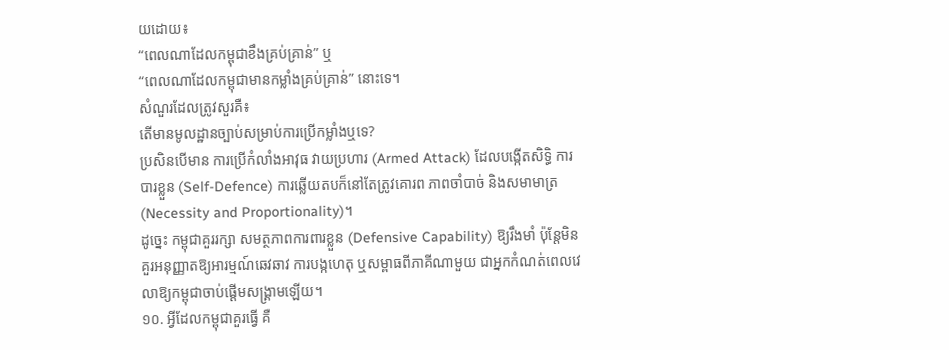យដោយ៖
“ពេលណាដែលកម្ពុជាខឹងគ្រប់គ្រាន់” ឬ
“ពេលណាដែលកម្ពុជាមានកម្លាំងគ្រប់គ្រាន់” នោះទេ។
សំណួរដែលត្រូវសួរគឺ៖
តើមានមូលដ្ឋានច្បាប់សម្រាប់ការប្រើកម្លាំងឬទេ?
ប្រសិនបើមាន ការប្រើកំលាំងអាវុធ វាយប្រហារ (Armed Attack) ដែលបង្កើតសិទ្ធិ ការបារខ្លួន (Self-Defence) ការឆ្លើយតបក៏នៅតែត្រូវគោរព ភាពចាំបាច់ និងសមាមាត្រ (Necessity and Proportionality)។
ដូច្នេះ កម្ពុជាគួររក្សា សមត្ថភាពការពារខ្លួន (Defensive Capability) ឱ្យរឹងមាំ ប៉ុន្តែមិនគួរអនុញ្ញាតឱ្យអារម្មណ៍ឆេវឆាវ ការបង្កហេតុ ឬសម្ពាធពីភាគីណាមួយ ជាអ្នកកំណត់ពេលវេលាឱ្យកម្ពុជាចាប់ផ្តើមសង្គ្រាមឡើយ។
១០. អ្វីដែលកម្ពុជាគួរធ្វើ គឺ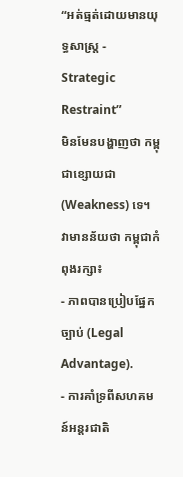“អត់ធ្មត់ដោយមានយុទ្ធសាស្ត្រ - Strategic Restraint”
មិនមែនបង្ហាញថា កម្ពុជាខ្សោយជា (Weakness) ទេ។
វាមានន័យថា កម្ពុជាកំពុងរក្សា៖
- ភាពបានប្រៀបផ្នែកច្បាប់ (Legal Advantage).
- ការគាំទ្រពីសហគមន៍អន្តរជាតិ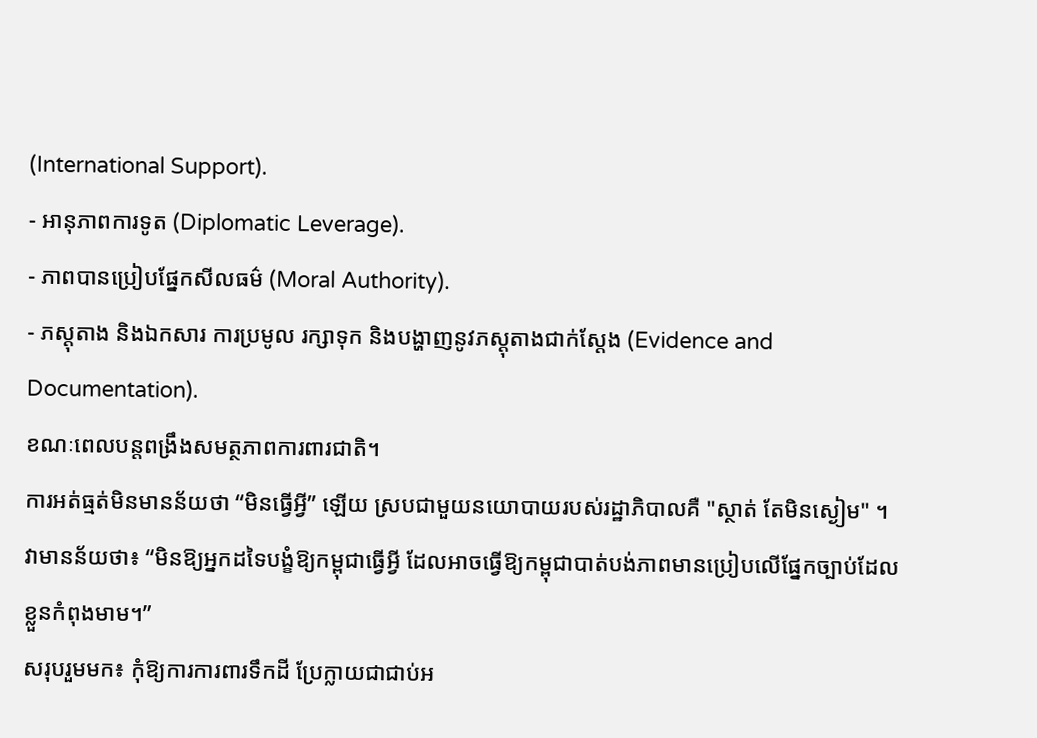(International Support).
- អានុភាពការទូត (Diplomatic Leverage).
- ភាពបានប្រៀបផ្នែកសីលធម៌ (Moral Authority).
- ភស្តុតាង និងឯកសារ ការប្រមូល រក្សាទុក និងបង្ហាញនូវភស្តុតាងជាក់ស្តែង (Evidence and Documentation).
ខណៈពេលបន្តពង្រឹងសមត្ថភាពការពារជាតិ។
ការអត់ធ្មត់មិនមានន័យថា “មិនធ្វើអ្វី” ឡើយ ស្របជាមួយនយោបាយរបស់រដ្ឋាភិបាលគឺ "ស្ថាត់ តែមិនស្ងៀម" ។
វាមានន័យថា៖ “មិនឱ្យអ្នកដទៃបង្ខំឱ្យកម្ពុជាធ្វើអ្វី ដែលអាចធ្វើឱ្យកម្ពុជាបាត់បង់ភាពមានប្រៀបលើផ្នែកច្បាប់ដែលខ្លួនកំពុងមាម។”
សរុបរួមមក៖ កុំឱ្យការការពារទឹកដី ប្រែក្លាយជាជាប់អ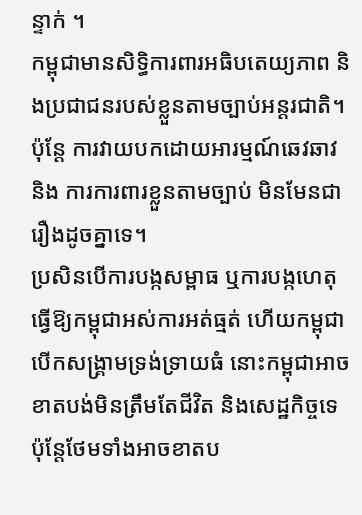ន្ទាក់ ។
កម្ពុជាមានសិទ្ធិការពារអធិបតេយ្យភាព និងប្រជាជនរបស់ខ្លួនតាមច្បាប់អន្តរជាតិ។
ប៉ុន្តែ ការវាយបកដោយអារម្មណ៍ឆេវឆាវ និង ការការពារខ្លួនតាមច្បាប់ មិនមែនជារឿងដូចគ្នាទេ។
ប្រសិនបើការបង្កសម្ពាធ ឬការបង្កហេតុធ្វើឱ្យកម្ពុជាអស់ការអត់ធ្មត់ ហើយកម្ពុជាបើកសង្គ្រាមទ្រង់ទ្រាយធំ នោះកម្ពុជាអាចខាតបង់មិនត្រឹមតែជីវិត និងសេដ្ឋកិច្ចទេ ប៉ុន្តែថែមទាំងអាចខាតប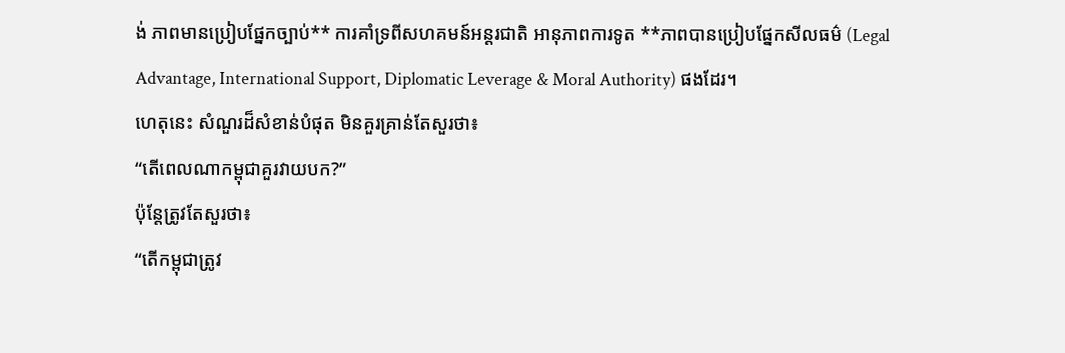ង់ ភាពមានប្រៀបផ្នែកច្បាប់** ការគាំទ្រពីសហគមន៍អន្តរជាតិ អានុភាពការទូត **ភាពបានប្រៀបផ្នែកសីលធម៌ (Legal Advantage, International Support, Diplomatic Leverage & Moral Authority) ផងដែរ។
ហេតុនេះ សំណួរដ៏សំខាន់បំផុត មិនគួរគ្រាន់តែសួរថា៖
“តើពេលណាកម្ពុជាគួរវាយបក?”
ប៉ុន្តែត្រូវតែសួរថា៖
“តើកម្ពុជាត្រូវ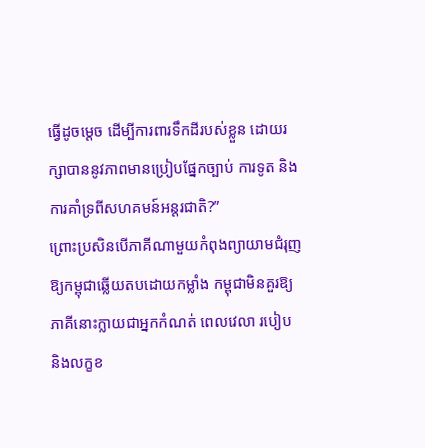ធ្វើដូចម្តេច ដើម្បីការពារទឹកដីរបស់ខ្លួន ដោយរក្សាបាននូវភាពមានប្រៀបផ្នែកច្បាប់ ការទូត និងការគាំទ្រពីសហគមន៍អន្តរជាតិ?”
ព្រោះប្រសិនបើភាគីណាមួយកំពុងព្យាយាមជំរុញឱ្យកម្ពុជាឆ្លើយតបដោយកម្លាំង កម្ពុជាមិនគួរឱ្យភាគីនោះក្លាយជាអ្នកកំណត់ ពេលវេលា របៀប និងលក្ខខ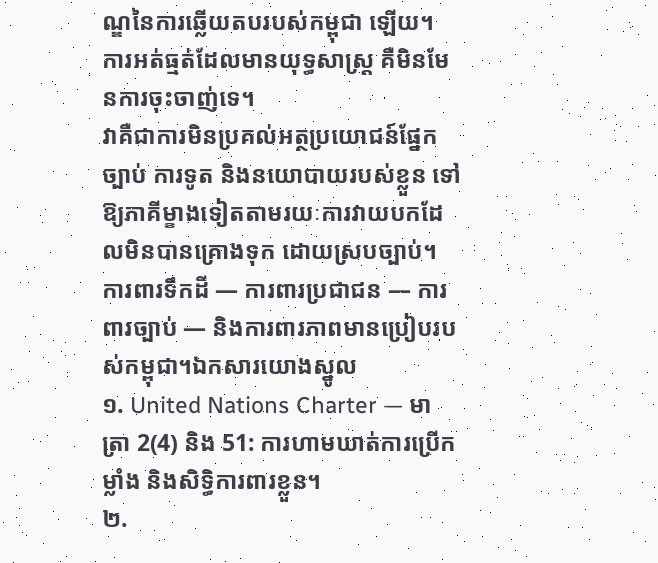ណ្ឌនៃការឆ្លើយតបរបស់កម្ពុជា ឡើយ។
ការអត់ធ្មត់ដែលមានយុទ្ធសាស្ត្រ គឺមិនមែនការចុះចាញ់ទេ។
វាគឺជាការមិនប្រគល់អត្ថប្រយោជន៍ផ្នែកច្បាប់ ការទូត និងនយោបាយរបស់ខ្លួន ទៅឱ្យភាគីម្ខាងទៀតតាមរយៈការវាយបកដែលមិនបានគ្រោងទុក ដោយស្របច្បាប់។
ការពារទឹកដី — ការពារប្រជាជន — ការពារច្បាប់ — និងការពារភាពមានប្រៀបរបស់កម្ពុជា។ឯកសារយោងស្នូល
១. United Nations Charter — មាត្រា 2(4) និង 51: ការហាមឃាត់ការប្រើកម្លាំង និងសិទ្ធិការពារខ្លួន។
២.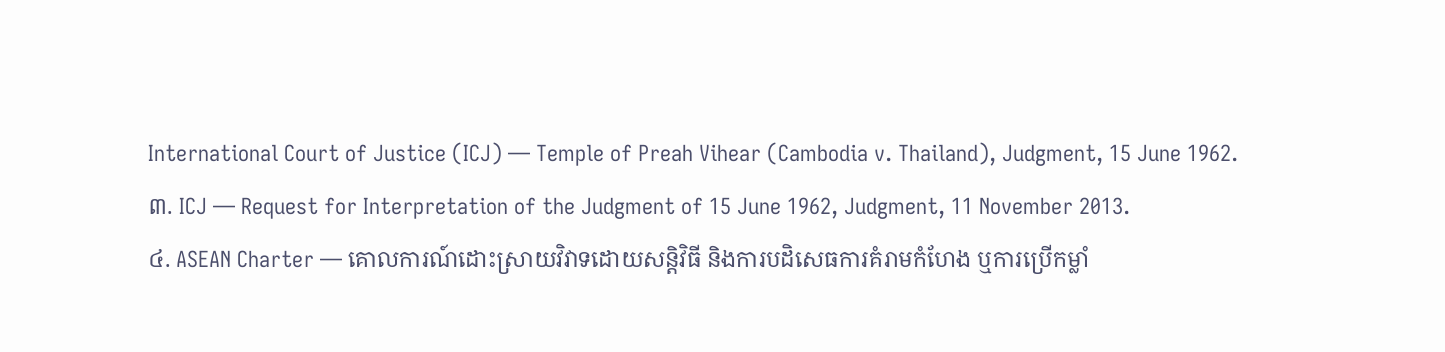International Court of Justice (ICJ) — Temple of Preah Vihear (Cambodia v. Thailand), Judgment, 15 June 1962.
៣. ICJ — Request for Interpretation of the Judgment of 15 June 1962, Judgment, 11 November 2013.
៤. ASEAN Charter — គោលការណ៍ដោះស្រាយវិវាទដោយសន្តិវិធី និងការបដិសេធការគំរាមកំហែង ឬការប្រើកម្លាំ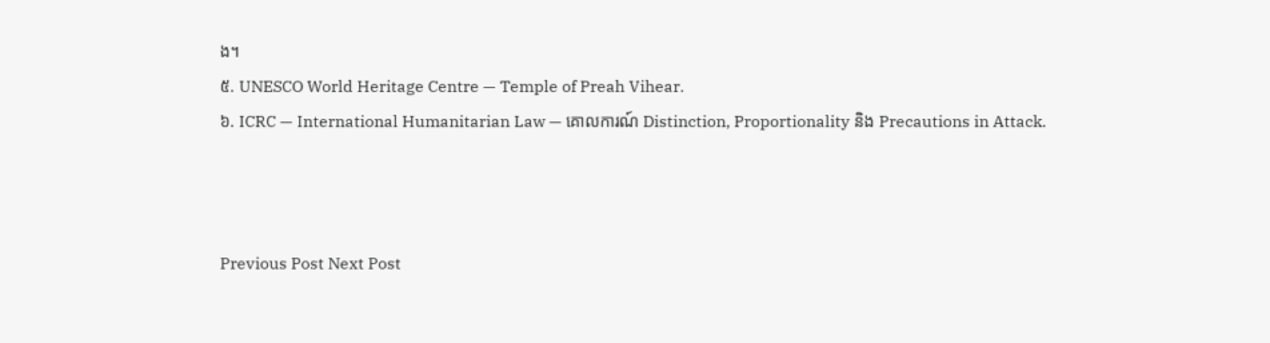ង។
៥. UNESCO World Heritage Centre — Temple of Preah Vihear.
៦. ICRC — International Humanitarian Law — គោលការណ៍ Distinction, Proportionality និង Precautions in Attack.



Previous Post Next Post